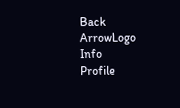Back ArrowLogo
Info
Profile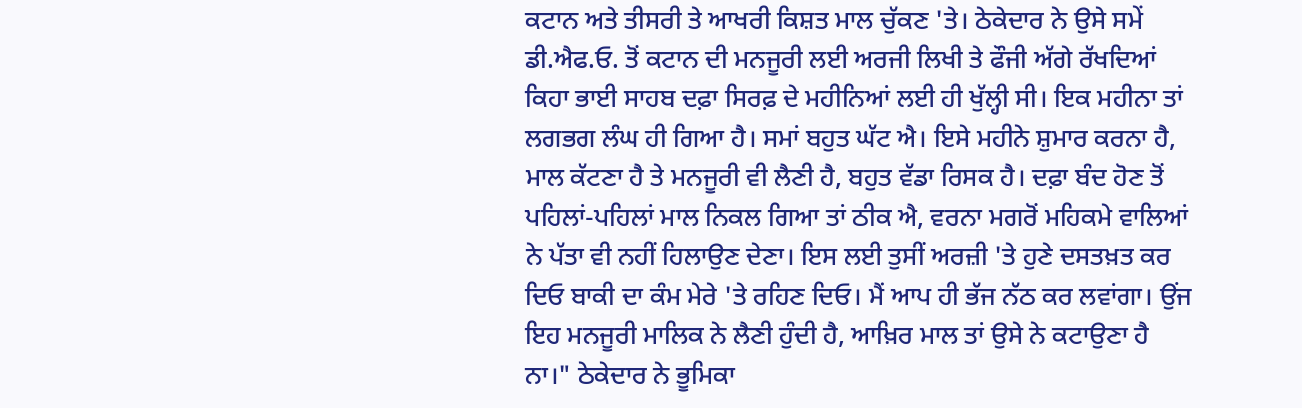ਕਟਾਨ ਅਤੇ ਤੀਸਰੀ ਤੇ ਆਖਰੀ ਕਿਸ਼ਤ ਮਾਲ ਚੁੱਕਣ 'ਤੇ। ਠੇਕੇਦਾਰ ਨੇ ਉਸੇ ਸਮੇਂ ਡੀ.ਐਫ.ਓ. ਤੋਂ ਕਟਾਨ ਦੀ ਮਨਜੂਰੀ ਲਈ ਅਰਜੀ ਲਿਖੀ ਤੇ ਫੌਜੀ ਅੱਗੇ ਰੱਖਦਿਆਂ ਕਿਹਾ ਭਾਈ ਸਾਹਬ ਦਫ਼ਾ ਸਿਰਫ਼ ਦੇ ਮਹੀਨਿਆਂ ਲਈ ਹੀ ਖੁੱਲ੍ਹੀ ਸੀ। ਇਕ ਮਹੀਨਾ ਤਾਂ ਲਗਭਗ ਲੰਘ ਹੀ ਗਿਆ ਹੈ। ਸਮਾਂ ਬਹੁਤ ਘੱਟ ਐ। ਇਸੇ ਮਹੀਨੇ ਸ਼ੁਮਾਰ ਕਰਨਾ ਹੈ, ਮਾਲ ਕੱਟਣਾ ਹੈ ਤੇ ਮਨਜੂਰੀ ਵੀ ਲੈਣੀ ਹੈ, ਬਹੁਤ ਵੱਡਾ ਰਿਸਕ ਹੈ। ਦਫ਼ਾ ਬੰਦ ਹੋਣ ਤੋਂ ਪਹਿਲਾਂ-ਪਹਿਲਾਂ ਮਾਲ ਨਿਕਲ ਗਿਆ ਤਾਂ ਠੀਕ ਐ, ਵਰਨਾ ਮਗਰੋਂ ਮਹਿਕਮੇ ਵਾਲਿਆਂ ਨੇ ਪੱਤਾ ਵੀ ਨਹੀਂ ਹਿਲਾਉਣ ਦੇਣਾ। ਇਸ ਲਈ ਤੁਸੀਂ ਅਰਜ਼ੀ 'ਤੇ ਹੁਣੇ ਦਸਤਖ਼ਤ ਕਰ ਦਿਓ ਬਾਕੀ ਦਾ ਕੰਮ ਮੇਰੇ 'ਤੇ ਰਹਿਣ ਦਿਓ। ਮੈਂ ਆਪ ਹੀ ਭੱਜ ਨੱਠ ਕਰ ਲਵਾਂਗਾ। ਉਂਜ ਇਹ ਮਨਜੂਰੀ ਮਾਲਿਕ ਨੇ ਲੈਣੀ ਹੁੰਦੀ ਹੈ, ਆਖ਼ਿਰ ਮਾਲ ਤਾਂ ਉਸੇ ਨੇ ਕਟਾਉਣਾ ਹੈ ਨਾ।" ਠੇਕੇਦਾਰ ਨੇ ਭੂਮਿਕਾ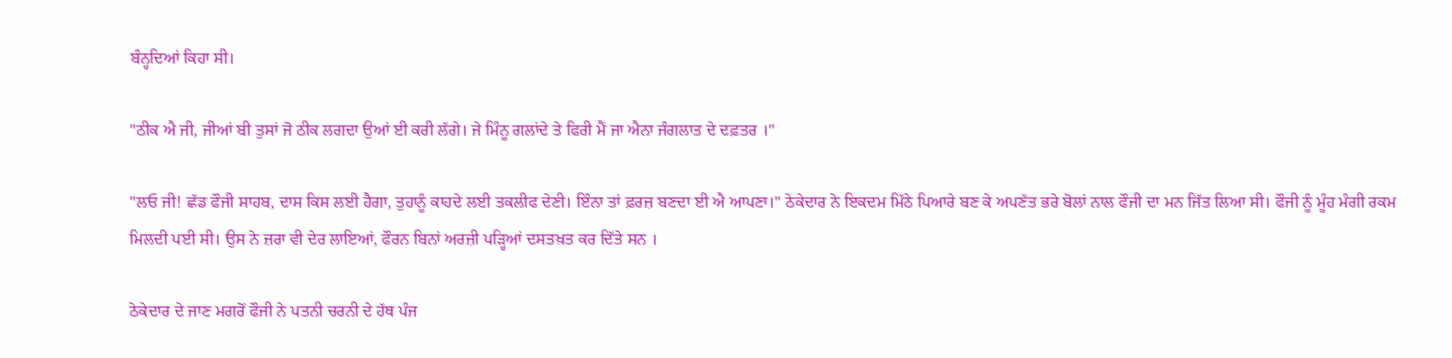ਬੰਨ੍ਹਦਿਆਂ ਕਿਹਾ ਸੀ।

"ਠੀਕ ਐ ਜੀ, ਜੀਆਂ ਬੀ ਤੁਸਾਂ ਜੋ ਠੀਕ ਲਗਦਾ ਉਆਂ ਈ ਕਰੀ ਲੱਗੇ। ਜੇ ਮਿੰਨੂ ਗਲਾਂਦੇ ਤੇ ਫਿਰੀ ਮੈਂ ਜਾ ਐਨਾ ਜੰਗਲਾਤ ਦੇ ਦਫ਼ਤਰ ।"

"ਲਓ ਜੀ! ਛੱਡ ਫੌਜੀ ਸਾਹਬ, ਦਾਸ ਕਿਸ ਲਈ ਹੈਗਾ, ਤੁਹਾਨੂੰ ਕਾਹਦੇ ਲਈ ਤਕਲੀਫ ਦੇਣੀ। ਇੰਨਾ ਤਾਂ ਫ਼ਰਜ਼ ਬਣਦਾ ਈ ਐ ਆਪਣਾ।" ਠੇਕੇਦਾਰ ਨੇ ਇਕਦਮ ਮਿੱਠੇ ਪਿਆਰੇ ਬਣ ਕੇ ਅਪਣੱਤ ਭਰੇ ਬੋਲਾਂ ਨਾਲ ਫੌਜੀ ਦਾ ਮਨ ਜਿੱਤ ਲਿਆ ਸੀ। ਫੌਜੀ ਨੂੰ ਮੂੰਹ ਮੰਗੀ ਰਕਮ ਮਿਲਦੀ ਪਈ ਸੀ। ਉਸ ਨੇ ਜ਼ਰਾ ਵੀ ਦੇਰ ਲਾਇਆਂ, ਫੌਰਨ ਬਿਨਾਂ ਅਰਜ਼ੀ ਪੜ੍ਹਿਆਂ ਦਸਤਖ਼ਤ ਕਰ ਦਿੱਤੇ ਸਨ ।

ਠੇਕੇਦਾਰ ਦੇ ਜਾਣ ਮਗਰੋਂ ਫੌਜੀ ਨੇ ਪਤਨੀ ਚਰਨੀ ਦੇ ਹੱਥ ਪੰਜ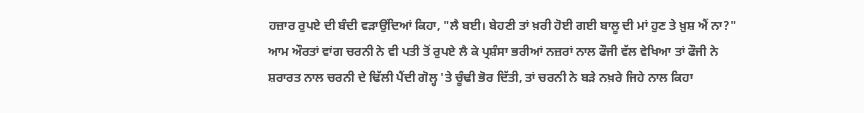ਹਜ਼ਾਰ ਰੁਪਏ ਦੀ ਬੰਦੀ ਵੜਾਉਂਦਿਆਂ ਕਿਹਾ, "ਲੈ ਬਈ। ਬੇਹਣੀ ਤਾਂ ਖ਼ਰੀ ਹੋਈ ਗਈ ਬਾਲੂ ਦੀ ਮਾਂ ਹੁਣ ਤੇ ਖ਼ੁਸ਼ ਐਂ ਨਾ?" ਆਮ ਔਰਤਾਂ ਵਾਂਗ ਚਰਨੀ ਨੇ ਵੀ ਪਤੀ ਤੋਂ ਰੁਪਏ ਲੈ ਕੇ ਪ੍ਰਸ਼ੰਸਾ ਭਰੀਆਂ ਨਜ਼ਰਾਂ ਨਾਲ ਫੌਜੀ ਵੱਲ ਵੇਖਿਆ ਤਾਂ ਫੌਜੀ ਨੇ ਸ਼ਰਾਰਤ ਨਾਲ ਚਰਨੀ ਦੇ ਢਿੱਲੀ ਪੈਂਦੀ ਗੋਲ੍ਹ 'ਤੇ ਚੂੰਢੀ ਭੋਰ ਦਿੱਤੀ, ਤਾਂ ਚਰਨੀ ਨੇ ਬੜੇ ਨਖ਼ਰੇ ਜਿਹੇ ਨਾਲ ਕਿਹਾ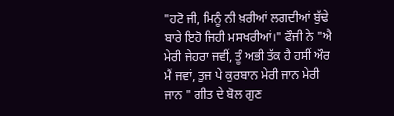"ਹਟੋ ਜੀ, ਮਿਨੂੰ ਨੀ ਖ਼ਰੀਆਂ ਲਗਦੀਆਂ ਬੁੱਢੇ ਬਾਰੇ ਇਹੋ ਜਿਹੀ ਮਸਖਰੀਆਂ।" ਫੌਜੀ ਨੇ "ਐ ਮੇਰੀ ਜੇਹਰਾ ਜਵੀਂ, ਤੂੰ ਅਭੀ ਤੱਕ ਹੈ ਹਸੀਂ ਔਰ ਮੈਂ ਜਵਾਂ, ਤੁਜ ਪੇ ਕੁਰਬਾਨ ਮੇਰੀ ਜਾਨ ਮੇਰੀ ਜਾਨ " ਗੀਤ ਦੇ ਬੋਲ ਗੁਣ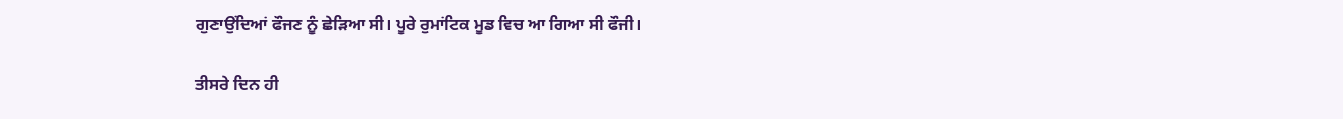ਗੁਣਾਉਂਦਿਆਂ ਫੌਜਣ ਨੂੰ ਛੇੜਿਆ ਸੀ। ਪੂਰੇ ਰੁਮਾਂਟਿਕ ਮੂਡ ਵਿਚ ਆ ਗਿਆ ਸੀ ਫੌਜੀ।

ਤੀਸਰੇ ਦਿਨ ਹੀ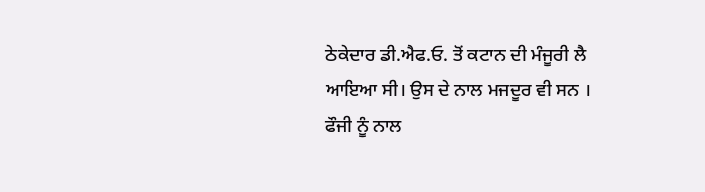ਠੇਕੇਦਾਰ ਡੀ.ਐਫ.ਓ. ਤੋਂ ਕਟਾਨ ਦੀ ਮੰਜੂਰੀ ਲੈ ਆਇਆ ਸੀ। ਉਸ ਦੇ ਨਾਲ ਮਜਦੂਰ ਵੀ ਸਨ । ਫੌਜੀ ਨੂੰ ਨਾਲ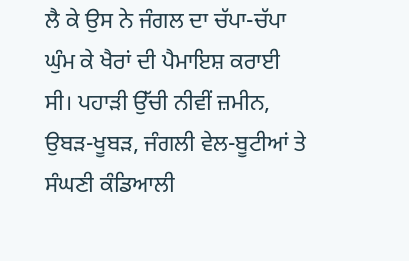ਲੈ ਕੇ ਉਸ ਨੇ ਜੰਗਲ ਦਾ ਚੱਪਾ-ਚੱਪਾ ਘੁੰਮ ਕੇ ਖੈਰਾਂ ਦੀ ਪੈਮਾਇਸ਼ ਕਰਾਈ ਸੀ। ਪਹਾੜੀ ਉੱਚੀ ਨੀਵੀਂ ਜ਼ਮੀਨ, ਉਬੜ-ਖੂਬੜ, ਜੰਗਲੀ ਵੇਲ-ਬੂਟੀਆਂ ਤੇ ਸੰਘਣੀ ਕੰਡਿਆਲੀ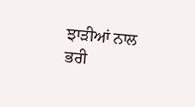ਝਾੜੀਆਂ ਨਾਲ ਭਰੀ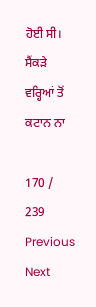ਹੋਈ ਸੀ। ਸੈਂਕੜੇ ਵਰ੍ਹਿਆਂ ਤੋਂ ਕਟਾਨ ਨਾ

170 / 239
Previous
Next